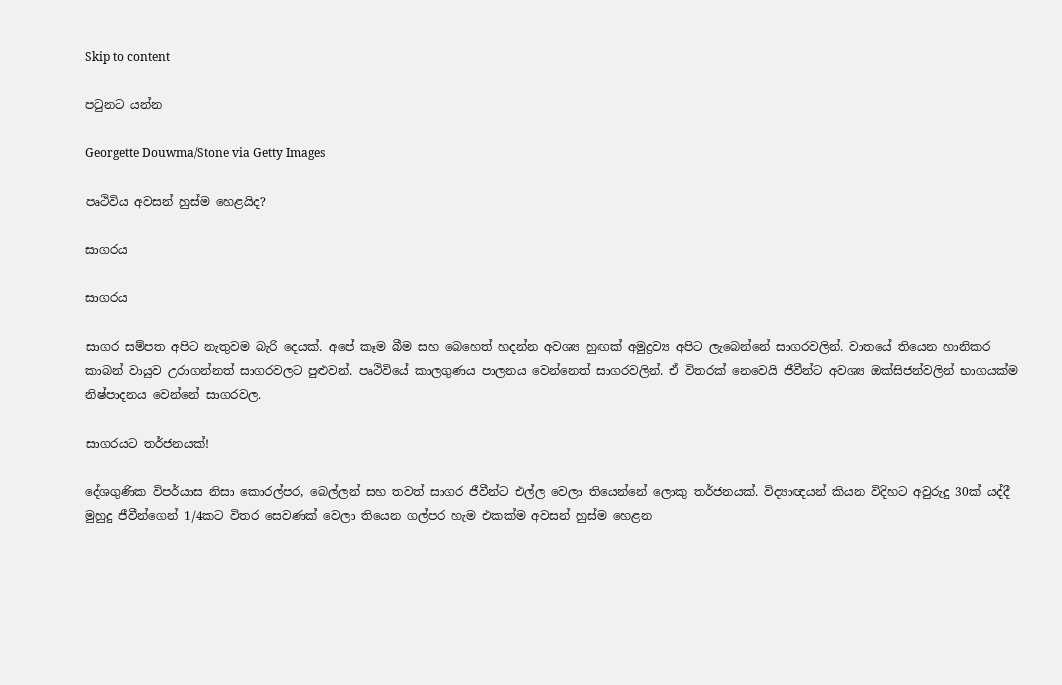Skip to content

පටුනට යන්න

Georgette Douwma/Stone via Getty Images

පෘථිවිය අවසන් හුස්ම හෙළයිද?

සාගරය

සාගරය

සාගර සම්පත අපිට නැතුවම බැරි දෙයක්. අපේ කෑම බීම සහ බෙහෙත් හදන්න අවශ්‍ය හුඟක් අමුද්‍රව්‍ය අපිට ලැබෙන්නේ සාගරවලින්. වාතයේ තියෙන හානිකර කාබන් වායුව උරාගන්නත් සාගරවලට පුළුවන්. පෘථිවියේ කාලගුණය පාලනය වෙන්නෙත් සාගරවලින්. ඒ විතරක් නෙවෙයි ජීවීන්ට අවශ්‍ය ඔක්සිජන්වලින් භාගයක්ම නිෂ්පාදනය වෙන්නේ සාගරවල.

සාගරයට තර්ජනයක්!

දේශගුණික විපර්යාස නිසා කොරල්පර, බෙල්ලන් සහ තවත් සාගර ජීවීන්ට එල්ල වෙලා තියෙන්නේ ලොකු තර්ජනයක්. විද්‍යාඥයන් කියන විදිහට අවුරුදු 30ක් යද්දී මුහුදු ජීවීන්ගෙන් 1/4කට විතර සෙවණක් වෙලා තියෙන ගල්පර හැම එකක්ම අවසන් හුස්ම හෙළන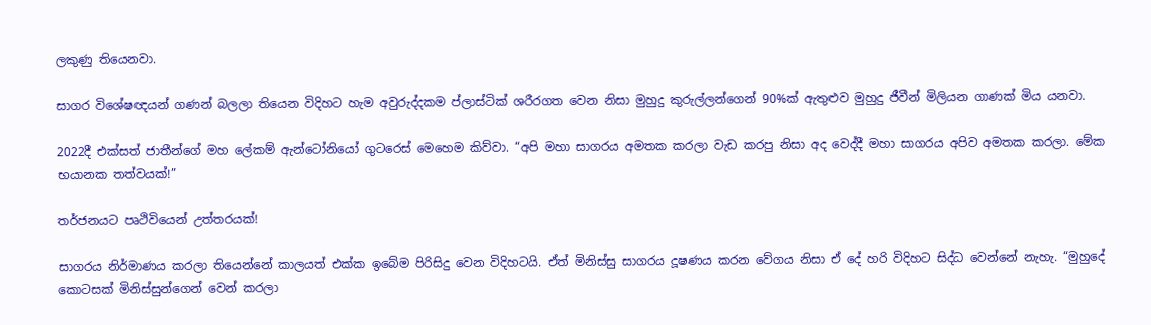ලකුණු තියෙනවා.

සාගර විශේෂඥයන් ගණන් බලලා තියෙන විදිහට හැම අවුරුද්දකම ප්ලාස්ටික් ශරීරගත වෙන නිසා මුහුදු කුරුල්ලන්ගෙන් 90%ක් ඇතුළුව මුහුදු ජීවීන් මිලියන ගාණක් මිය යනවා.

2022දී එක්සත් ජාතීන්ගේ මහ ලේකම් ඇන්ටෝනියෝ ගුටරෙස් මෙහෙම කිව්වා. “අපි මහා සාගරය අමතක කරලා වැඩ කරපු නිසා අද වෙද්දී මහා සාගරය අපිව අමතක කරලා. මේක භයානක තත්වයක්!”

තර්ජනයට පෘථිවියෙන් උත්තරයක්!

සාගරය නිර්මාණය කරලා තියෙන්නේ කාලයත් එක්ක ඉබේම පිරිසිදු වෙන විදිහටයි. ඒත් මිනිස්සු සාගරය දූෂණය කරන වේගය නිසා ඒ දේ හරි විදිහට සිද්ධ වෙන්නේ නැහැ. “මුහුදේ කොටසක් මිනිස්සුන්ගෙන් වෙන් කරලා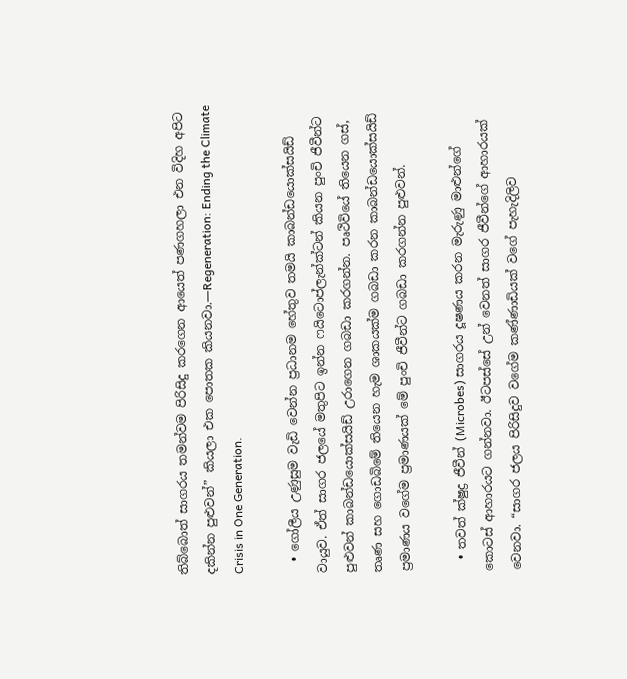තිබ්බොත් සාගරය තමන්වම පිරිසිදු කරගෙන ආයෙත් පණගහලා එන විදිහ අපිට දකින්න පුළුවන්” කියලා එක පොතක කියනවා.—Regeneration: Ending the Climate Crisis in One Generation.

  • ගෝලීය උණුසුම වැඩි වෙන්න ප්‍රධානම හේතුව තමයි කාබන්ඩයොක්සයිඩ් වායුව. ඒත් සාගර ජලයේ මතුපිට ඉන්න ෆයිටොප්ලැන්ක්ටන් කියන පුංචි ජීවීන්ට පුළුවන් කාබන්ඩයොක්සයිඩ් උරාගෙන ගබඩා කරගන්න. පෘථිවියේ තියෙන ගස්, තෘණ සහ ගොඩබිමේ තියෙන හැම ශාකයක්ම ගබඩා කරන කාබන්ඩයොක්සයිඩ් ප්‍රමාණය වගේම ප්‍රමාණයක් මේ පුංචි ජීවීන්ට ගබඩා කරගන්න පුළුවන්.

  • තවත් ක්ෂුද්‍ර ජීවීන් (Microbes) සාගරය දූෂණය කරන මැරුණු මාළුන්ගේ කොටස් ආහාරයට ගන්නවා. ඊටපස්සේ උන් වෙනත් සාගර ජීවීන්ගේ ආහාරයක් වෙනවා. “සාගර ජලය පිරිසිදුව වගේම කණ්ණාඩියක් වගේ පැහැදිලිව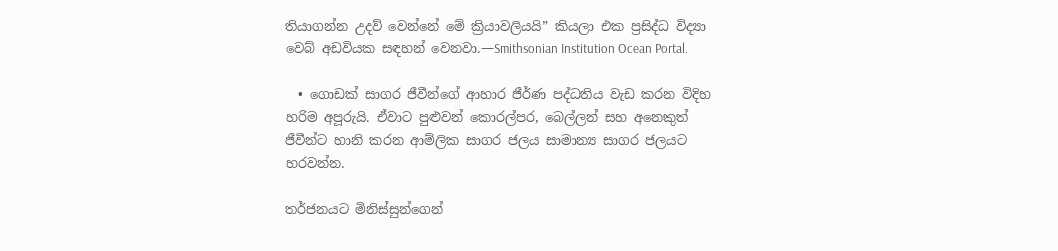තියාගන්න උදව් වෙන්නේ මේ ක්‍රියාවලියයි” කියලා එක ප්‍රසිද්ධ විද්‍යා වෙබ් අඩවියක සඳහන් වෙනවා.—Smithsonian Institution Ocean Portal.

  • ගොඩක් සාගර ජීවීන්ගේ ආහාර ජීර්ණ පද්ධතිය වැඩ කරන විදිහ හරිම අපූරුයි. ඒවාට පුළුවන් කොරල්පර, බෙල්ලන් සහ අනෙකුත් ජීවීන්ට හානි කරන ආම්ලික සාගර ජලය සාමාන්‍ය සාගර ජලයට හරවන්න.

තර්ජනයට මිනිස්සුන්ගෙන්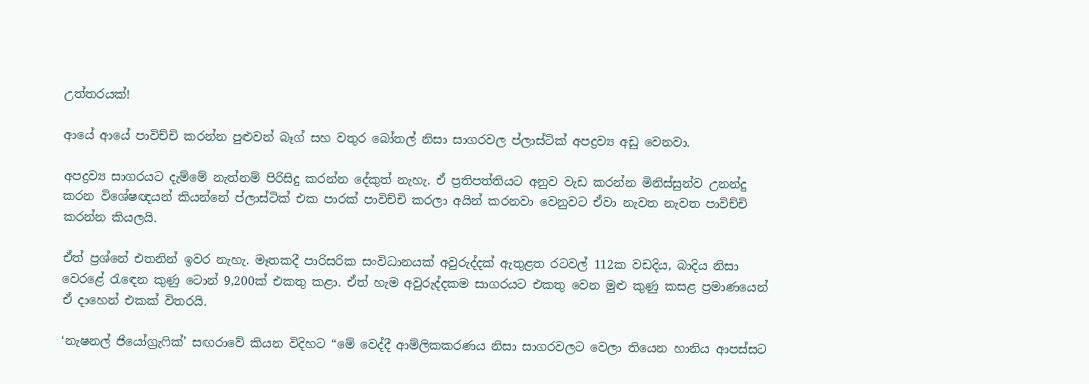උත්තරයක්!

ආයේ ආයේ පාවිච්චි කරන්න පුළුවන් බෑග් සහ වතුර බෝතල් නිසා සාගරවල ප්ලාස්ටික් අපද්‍රව්‍ය අඩු වෙනවා.

අපද්‍රව්‍ය සාගරයට දැම්මේ නැත්නම් පිරිසිදු කරන්න දේකුත් නැහැ. ඒ ප්‍රතිපත්තියට අනුව වැඩ කරන්න මිනිස්සුන්ව උනන්දු කරන විශේෂඥයන් කියන්නේ ප්ලාස්ටික් එක පාරක් පාවිච්චි කරලා අයින් කරනවා වෙනුවට ඒවා නැවත නැවත පාවිච්චි කරන්න කියලයි.

ඒත් ප්‍රශ්නේ එතනින් ඉවර නැහැ. මෑතකදී පාරිසරික සංවිධානයක් අවුරුද්දක් ඇතුළත රටවල් 112ක වඩදිය, බාදිය නිසා වෙරළේ රැඳෙන කුණු ටොන් 9,200ක් එකතු කළා. ඒත් හැම අවුරුද්දකම සාගරයට එකතු වෙන මුළු කුණු කසළ ප්‍රමාණයෙන් ඒ දාහෙන් එකක් විතරයි.

‘නැෂනල් ජියෝග්‍රැෆික්’ සඟරාවේ කියන විදිහට “මේ වෙද්දී ආම්ලිකකරණය නිසා සාගරවලට වෙලා තියෙන හානිය ආපස්සට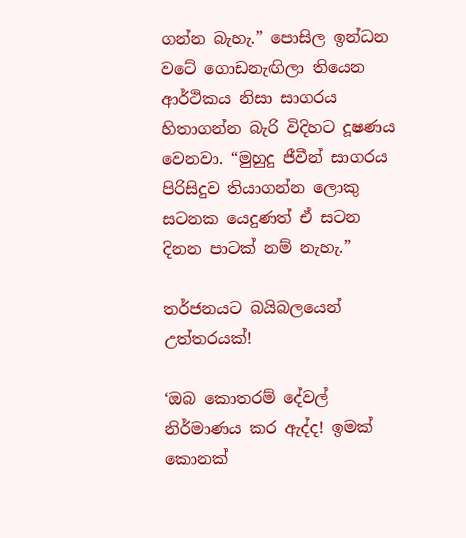ගන්න බැහැ.” පොසිල ඉන්ධන වටේ ගොඩනැඟිලා තියෙන ආර්ථිකය නිසා සාගරය හිතාගන්න බැරි විදිහට දූෂණය වෙනවා. “මුහුදු ජීවීන් සාගරය පිරිසිදුව තියාගන්න ලොකු සටනක යෙදුණත් ඒ සටන දිනන පාටක් නම් නැහැ.”

තර්ජනයට බයිබලයෙන් උත්තරයක්!

‘ඔබ කොතරම් දේවල් නිර්මාණය කර ඇද්ද! ඉමක් කොනක්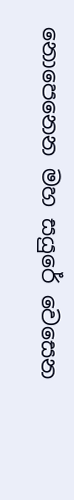නොපෙනෙන මහ සයුරේ වෙසෙන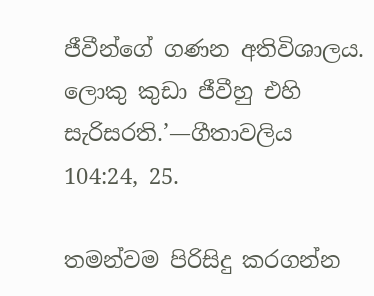ජීවීන්ගේ ගණන අතිවිශාලය. ලොකු කුඩා ජීවීහු එහි සැරිසරති.’—ගීතාවලිය 104:24, 25.

තමන්වම පිරිසිදු කරගන්න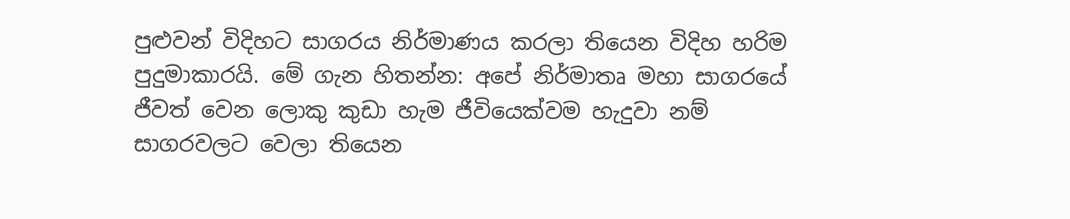පුළුවන් විදිහට සාගරය නිර්මාණය කරලා තියෙන විදිහ හරිම පුදුමාකාරයි. මේ ගැන හිතන්න: අපේ නිර්මාතෘ මහා සාගරයේ ජීවත් වෙන ලොකු කුඩා හැම ජීවියෙක්වම හැදුවා නම් සාගරවලට වෙලා තියෙන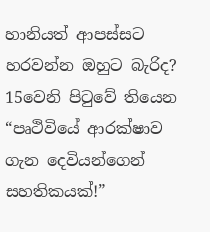හානියත් ආපස්සට හරවන්න ඔහුට බැරිද? 15වෙනි පිටුවේ තියෙන “පෘථිවියේ ආරක්ෂාව ගැන දෙවියන්ගෙන් සහතිකයක්!”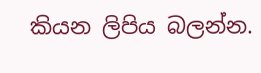කියන ලිපිය බලන්න.